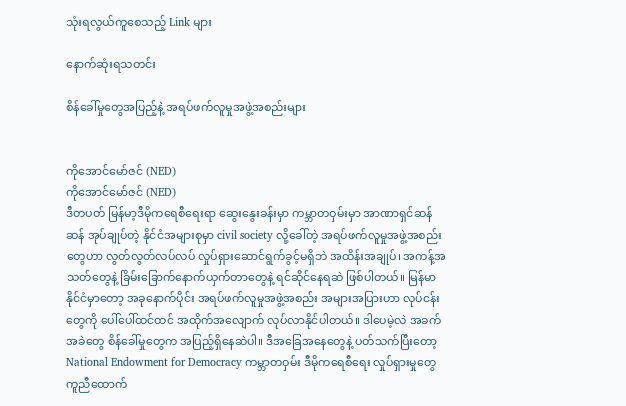သုံးရလွယ်ကူစေသည့် Link များ

နောက်ဆုံးရသတင်း

စိန်ခေါ်မှုတွေအပြည့်နဲ့ အရပ်ဖက်လူမှုအဖွဲ့အစည်းများ


ကိုအောင်မော်ဇင် (NED)
ကိုအောင်မော်ဇင် (NED)
ဒီတပတ် မြန်မာ့ဒီမိုကရေစီရေးရာ ဆွေးနွေးခန်းမှာ ကမ္ဘာတဝှမ်းမှာ အာဏာရှင်ဆန်ဆန် အုပ်ချုပ်တဲ့ နိုင်ငံအများစုမှာ civil society လို့ခေါ်တဲ့ အရပ်ဖက်လူမှုအဖွဲ့အစည်းတွေဟာ လွတ်လွတ်လပ်လပ် လှုပ်ရှားဆောင်ရွက်ခွင့်မရှိဘဲ အထိန်းအချုပ်၊ အကန့်အသတ်တွေနဲ့ ခြိမ်းခြောက်နောက်ယှက်တာတွေနဲ့ ရင်ဆိုင်နေရဆဲ ဖြစ်ပါတယ်။ မြန်မာနိုင်ငံမှာတော့ အခုနောက်ပိုင်း အရပ်ဖက်လူမှုအဖွဲ့အစည်း အများအပြားဟာ လုပ်ငန်းတွေကို ပေါ်ပေါ်ထင်ထင် အထိုက်အလျောက် လုပ်လာနိုင်ပါတယ်။ ဒါပေမဲ့လဲ အခက်အခဲတွေ စိန်ခေါ်မှုတွေက အပြည့်ရှိနေဆဲပါ။ ဒီအခြေအနေတွေနဲ့ ပတ်သက်ပြီးတော့ National Endowment for Democracy ကမ္ဘာတဝှမ်း ဒီမိုကရေစီရေး လှုပ်ရှားမှုတွေ ကူညီထောက်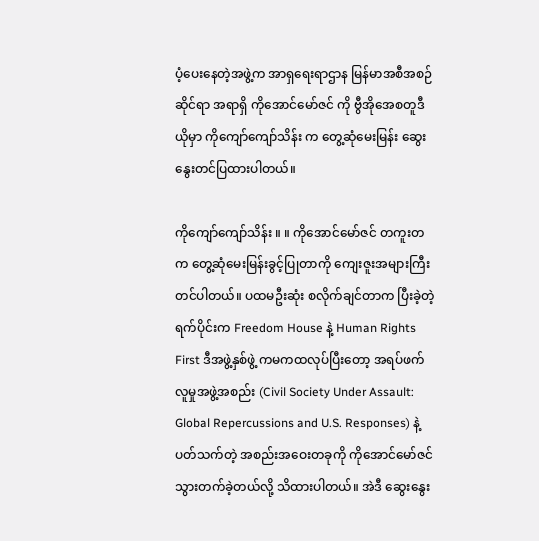ပံ့ပေးနေတဲ့အဖွဲ့က အာရှရေးရာဌာန မြန်မာအစီအစဉ်ဆိုင်ရာ အရာရှိ ကိုအောင်မော်ဇင် ကို ဗွီအိုအေစတူဒီယိုမှာ ကိုကျော်ကျော်သိန်း က တွေ့ဆုံမေးမြန်း ဆွေးနွေးတင်ပြထားပါတယ်။

ကိုကျော်ကျော်သိန်း ။ ။ ကိုအောင်မော်ဇင် တကူးတက တွေ့ဆုံမေးမြန်းခွင့်ပြုတာကို ကျေးဇူးအများကြီး တင်ပါတယ်။ ပထမဦးဆုံး စလိုက်ချင်တာက ပြီးခဲ့တဲ့ရက်ပိုင်းက Freedom House နဲ့ Human Rights First ဒီအဖွဲ့နှစ်ဖွဲ့ ကမကထလုပ်ပြီးတော့ အရပ်ဖက်လူမှုအဖွဲ့အစည်း (Civil Society Under Assault: Global Repercussions and U.S. Responses) နဲ့ ပတ်သက်တဲ့ အစည်းအဝေးတခုကို ကိုအောင်မော်ဇင် သွားတက်ခဲ့တယ်လို့ သိထားပါတယ်။ အဲဒီ ဆွေးနွေး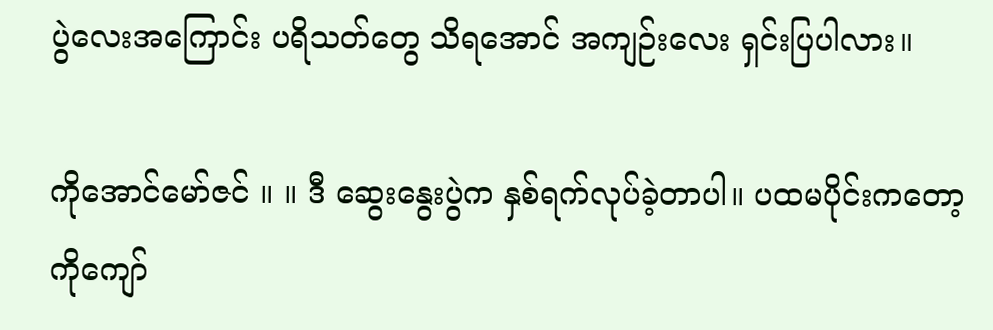ပွဲလေးအကြောင်း ပရိသတ်တွေ သိရအောင် အကျဉ်းလေး ရှင်းပြပါလား။

ကိုအောင်မော်ဇင် ။ ။ ဒီ ဆွေးနွေးပွဲက နှစ်ရက်လုပ်ခဲ့တာပါ။ ပထမပိုင်းကတော့ ကိုကျော်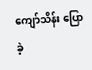ကျော်သိန်း ပြောခဲ့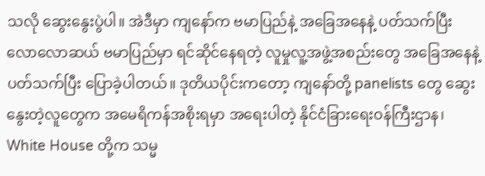သလို ဆွေးနွေးပွဲပါ။ အဲဒီမှာ ကျနော်က ဗမာပြည်နဲ့ အခြေအနေနဲ့ ပတ်သက်ပြီး လောလောဆယ် ဗမာပြည်မှာ ရင်ဆိုင်နေရတဲ့ လူမှုလူ့အဖွဲ့အစည်းတွေ အခြေအနေနဲ့ ပတ်သက်ပြီး ပြောခဲ့ပါတယ်။ ဒုတိယပိုင်းကတော့ ကျနော်တို့ panelists တွေ ဆွေးနွေးတဲ့လူတွေက အမေရိကန်အစိုးရမှာ အရေးပါတဲ့ နိုင်ငံခြားရေးဝန်ကြီးဌာန၊ White House တို့က သမ္မ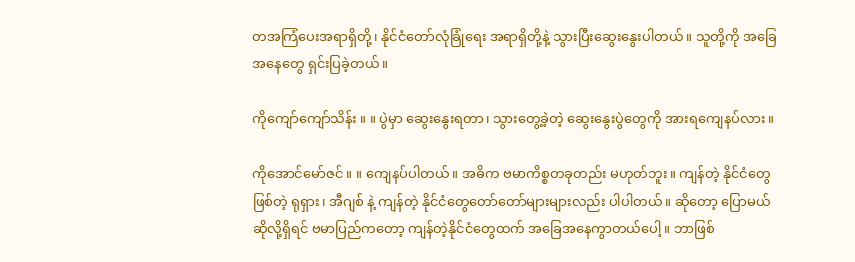တအကြံပေးအရာရှိတို့၊ နိုင်ငံတော်လုံခြုံရေး အရာရှိတို့နဲ့ သွားပြီးဆွေးနွေးပါတယ်။ သူတို့ကို အခြေအနေတွေ ရှင်းပြခဲ့တယ်။

ကိုကျော်ကျော်သိန်း ။ ။ ပွဲမှာ ဆွေးနွေးရတာ၊ သွားတွေ့ခဲ့တဲ့ ဆွေးနွေးပွဲတွေကို အားရကျေနပ်လား။

ကိုအောင်မော်ဇင် ။ ။ ကျေနပ်ပါတယ်။ အဓိက ဗမာကိစ္စတခုတည်း မဟုတ်ဘူး။ ကျန်တဲ့ နိုင်ငံတွေဖြစ်တဲ့ ရုရှား၊ အီဂျစ် နဲ့ ကျန်တဲ့ နိုင်ငံတွေတော်တော်များများလည်း ပါပါတယ်။ ဆိုတော့ ပြောမယ်ဆိုလို့ရှိရင် ဗမာပြည်ကတော့ ကျန်တဲ့နိုင်ငံတွေထက် အခြေအနေကွာတယ်ပေါ့။ ဘာဖြစ်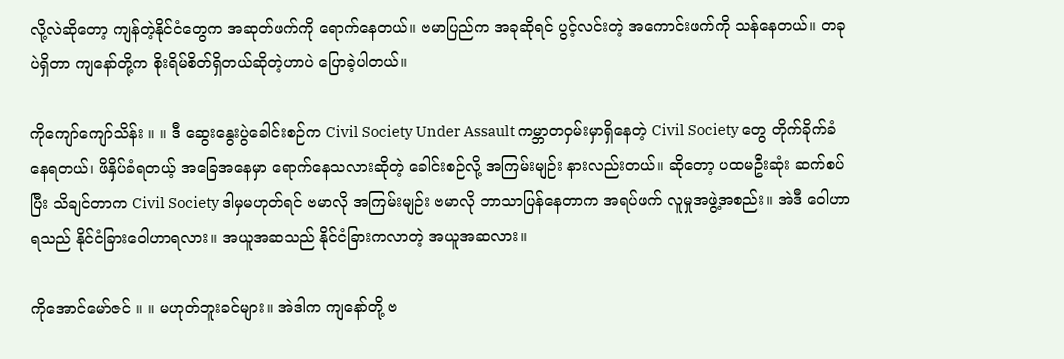လို့လဲဆိုတော့ ကျန်တဲ့နိုင်ငံတွေက အဆုတ်ဖက်ကို ရောက်နေတယ်။ ဗမာပြည်က အခုဆိုရင် ပွင့်လင်းတဲ့ အကောင်းဖက်ကို သန်နေတယ်။ တခုပဲရှိတာ ကျနော်တို့က စိုးရိမ်စိတ်ရှိတယ်ဆိုတဲ့ဟာပဲ ပြောခဲ့ပါတယ်။

ကိုကျော်ကျော်သိန်း ။ ။ ဒီ ဆွေးနွေးပွဲခေါင်းစဉ်က Civil Society Under Assault ကမ္ဘာတဝှမ်းမှာရှိနေတဲ့ Civil Society တွေ တိုက်ခိုက်ခံနေရတယ်၊ ဖိနှိပ်ခံရတယ့် အခြေအနေမှာ ရောက်နေသလားဆိုတဲ့ ခေါင်းစဉ်လို့ အကြမ်းမျဉ်း နားလည်းတယ်။ ဆိုတော့ ပထမဦးဆုံး ဆက်စပ်ပြီး သိချင်တာက Civil Society ဒါမှမဟုတ်ရင် ဗမာလို အကြမ်းမျဉ်း ဗမာလို ဘာသာပြန်နေတာက အရပ်ဖက် လူမှုအဖွဲ့အစည်း။ အဲဒီ ဝေါဟာရသည် နိုင်ငံခြားဝေါဟာရလား။ အယူအဆသည် နိုင်ငံခြားကလာတဲ့ အယူအဆလား။

ကိုအောင်မော်ဇင် ။ ။ မဟုတ်ဘူးခင်များ။ အဲဒါက ကျနော်တို့ ဗ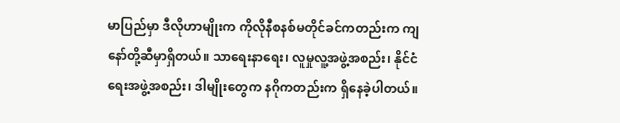မာပြည်မှာ ဒီလိုဟာမျိုးက ကိုလိုနီစနစ်မတိုင်ခင်ကတည်းက ကျနော်တို့ဆီမှာရှိတယ်။ သာရေးနာရေး၊ လူမှုလူ့အဖွဲ့အစည်း၊ နိုင်ငံရေးအဖွဲ့အစည်း၊ ဒါမျိုးတွေက နဂိုကတည်းက ရှိနေခဲ့ပါတယ်။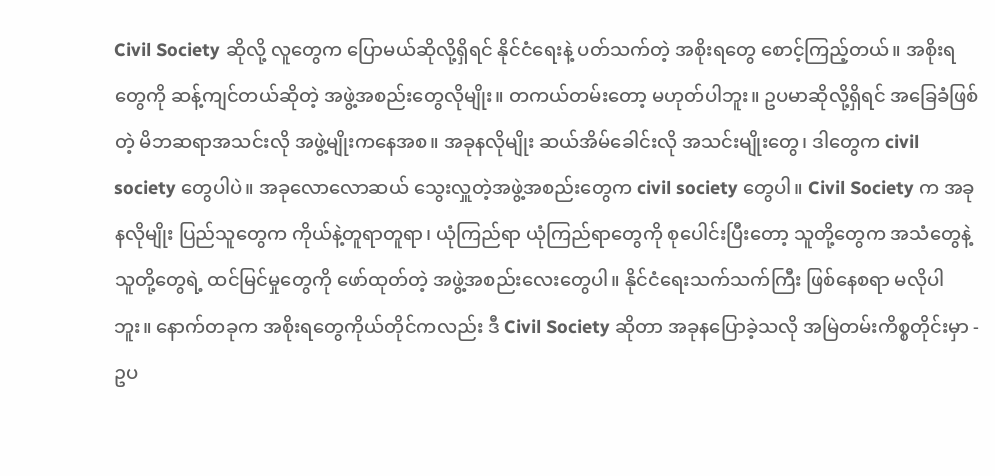Civil Society ဆိုလို့ လူတွေက ပြောမယ်ဆိုလို့ရှိရင် နိုင်ငံရေးနဲ့ ပတ်သက်တဲ့ အစိုးရတွေ စောင့်ကြည့်တယ်။ အစိုးရတွေကို ဆန့်ကျင်တယ်ဆိုတဲ့ အဖွဲ့အစည်းတွေလိုမျိုး။ တကယ်တမ်းတော့ မဟုတ်ပါဘူး။ ဥပမာဆိုလို့ရှိရင် အခြေခံဖြစ်တဲ့ မိဘဆရာအသင်းလို အဖွဲ့မျိုးကနေအစ။ အခုနလိုမျိုး ဆယ်အိမ်ခေါင်းလို အသင်းမျိုးတွေ၊ ဒါတွေက civil society တွေပါပဲ။ အခုလောလောဆယ် သွေးလှူတဲ့အဖွဲ့အစည်းတွေက civil society တွေပါ။ Civil Society က အခုနလိုမျိုး ပြည်သူတွေက ကိုယ်နဲ့တူရာတူရာ၊ ယုံကြည်ရာ ယုံကြည်ရာတွေကို စုပေါင်းပြီးတော့ သူတို့တွေက အသံတွေနဲ့ သူတို့တွေရဲ့ ထင်မြင်မှုတွေကို ဖော်ထုတ်တဲ့ အဖွဲ့အစည်းလေးတွေပါ။ နိုင်ငံရေးသက်သက်ကြီး ဖြစ်နေစရာ မလိုပါဘူး။ နောက်တခုက အစိုးရတွေကိုယ်တိုင်ကလည်း ဒီ Civil Society ဆိုတာ အခုနပြောခဲ့သလို အမြဲတမ်းကိစ္စတိုင်းမှာ - ဥပ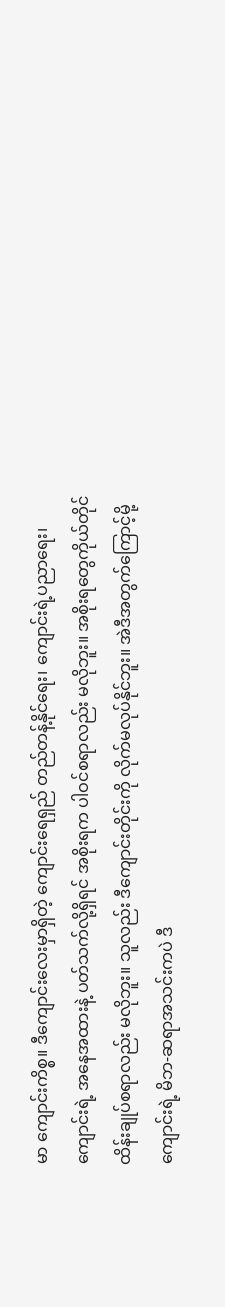မာ ကျောင်းကိစ္စ။ ဒီကျောင်းလေးမှာရှိတဲ့ ကျောင်းရေရှည် တည်တန့်နိုင်ရေး၊ ကျောင်းရဲ့ပညာရေး၊ ကျောင်းရဲ့ အနေအထားနဲ့ ပတ်သက်လို့ရှိရင် အစိုးရက ပါဝင်စရာလည်း မလိုဘူး။ အစိုးရတွေကိုယ်တိုင် ထိန်းချုပ်စရာလည်း မလိုဘူး။ သူလည်း ဒီကျောင်းတိုင်းကို လိုက်မလုပ်နိုင်ဘူး။ အဲဒီအတွက်ကြောင့်မို့ ကျောင်းရဲ့ မိဘ-ဆရာအသင်းကပဲ ဒီ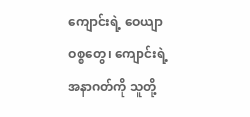ကျောင်းရဲ့ ဝေယျာဝစ္စတွေ၊ ကျောင်းရဲ့ အနာဂတ်ကို သူတို့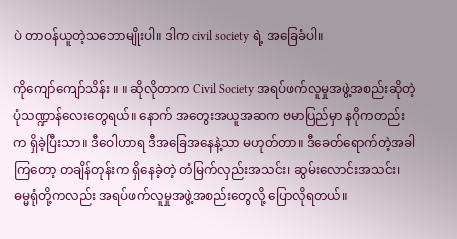ပဲ တာဝန်ယူတဲ့သဘောမျိုးပါ။ ဒါက civil society ရဲ့ အခြေခံပါ။

ကိုကျော်ကျော်သိန်း ။ ။ ဆိုလိုတာက Civil Society အရပ်ဖက်လူမှုအဖွဲ့အစည်းဆိုတဲ့ ပုံသဏ္ဍာန်လေးတွေရယ်။ နောက် အတွေးအယူအဆက ဗမာပြည်မှာ နဂိုကတည်းက ရှိခဲ့ပြီးသာ။ ဒီဝေါဟာရ ဒီအခြေအနေနဲ့သာ မဟုတ်တာ။ ဒီခေတ်ရောက်တဲ့အခါကြတော့ တချိန်တုန်းက ရှိနေခဲ့တဲ့ တံမြက်လှည်းအသင်း၊ ဆွမ်းလောင်းအသင်း၊ ဓမ္မရုံတို့ကလည်း အရပ်ဖက်လူမှုအဖွဲ့အစည်းတွေလို့ ပြောလိုရတယ်။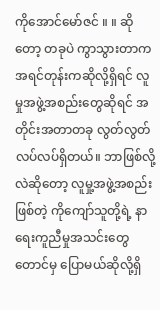ကိုအောင်မော်ဇင် ။ ။ ဆိုတော့ တခုပဲ ကွာသွားတာက အရင်တုန်းကဆိုလို့ရှိရင် လူမှုအဖွဲ့အစည်းတွေဆိုရင် အတိုင်းအတာတခု လွတ်လွတ်လပ်လပ်ရှိတယ်။ ဘာဖြစ်လို့လဲဆိုတော့ လူမှု့အဖွဲ့အစည်းဖြစ်တဲ့ ကိုကျော်သူတို့ရဲ့ နာရေးကူညီမှုအသင်းတွေတောင်မှ ပြောမယ်ဆိုလို့ရှိ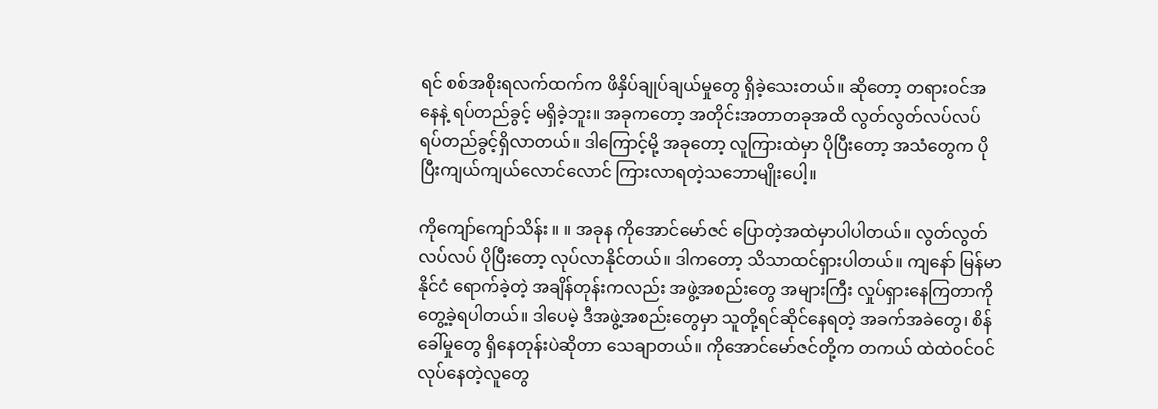ရင် စစ်အစိုးရလက်ထက်က ဖိနှိပ်ချုပ်ချယ်မှုတွေ ရှိခဲ့သေးတယ်။ ဆိုတော့ တရားဝင်အနေနဲ့ ရပ်တည်ခွင့် မရှိခဲ့ဘူး။ အခုကတော့ အတိုင်းအတာတခုအထိ လွတ်လွတ်လပ်လပ် ရပ်တည်ခွင့်ရှိလာတယ်။ ဒါကြောင့်မို့ အခုတော့ လူကြားထဲမှာ ပိုပြီးတော့ အသံတွေက ပိုပြီးကျယ်ကျယ်လောင်လောင် ကြားလာရတဲ့သဘောမျိုးပေါ့။

ကိုကျော်ကျော်သိန်း ။ ။ အခုန ကိုအောင်မော်ဇင် ပြောတဲ့အထဲမှာပါပါတယ်။ လွတ်လွတ်လပ်လပ် ပိုပြီးတော့ လုပ်လာနိုင်တယ်။ ဒါကတော့ သိသာထင်ရှားပါတယ်။ ကျနော် မြန်မာနိုင်ငံ ရောက်ခဲ့တဲ့ အချိန်တုန်းကလည်း အဖွဲ့အစည်းတွေ အများကြီး လှုပ်ရှားနေကြတာကို တွေ့ခဲ့ရပါတယ်။ ဒါပေမဲ့ ဒီအဖွဲ့အစည်းတွေမှာ သူတို့ရင်ဆိုင်နေရတဲ့ အခက်အခဲတွေ၊ စိန်ခေါ်မှုတွေ ရှိနေတုန်းပဲဆိုတာ သေချာတယ်။ ကိုအောင်မော်ဇင်တို့က တကယ် ထဲထဲဝင်ဝင် လုပ်နေတဲ့လူတွေ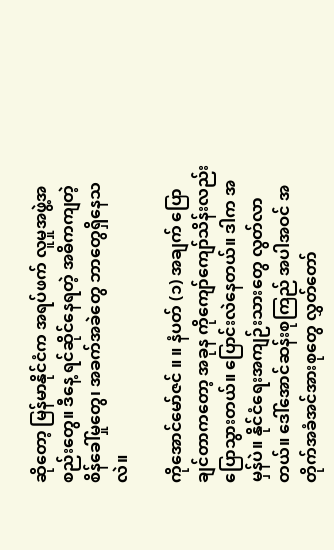ဆိုတော့ မြန်မာနိုင်ငံက အရပ်ဖက် လူမှုအဖွဲ့အစည်းတွေ။ ဒီနေ့ ရင်ဆိုင်နေရတဲ့ အဓိကကျတဲ့ စိန်ခေါ်မှုတွေ၊ အခက်အခဲတွေ ဘာတွေရှိနေသလဲ။

ကိုအောင်မော်ဇင် ။ ။ နံပတ် (၁) အချက် ပြောချင်တာကတော့ အခုန ကိုကျော်ကျော်သိန်းလည်း ပြောသွားတယ်။ ပြောင်းလဲနေတယ်။ ဒါက အမှန်ပဲ။ နိုင်ငံရေးအကျဉ်းသားတွေ လွတ်လာတယ်။ ဒေါ်အောင်ဆန်းစုကြည် အပါအဝင် အတိုက်အခံအင်အားစုတွေ လွှတ်တော်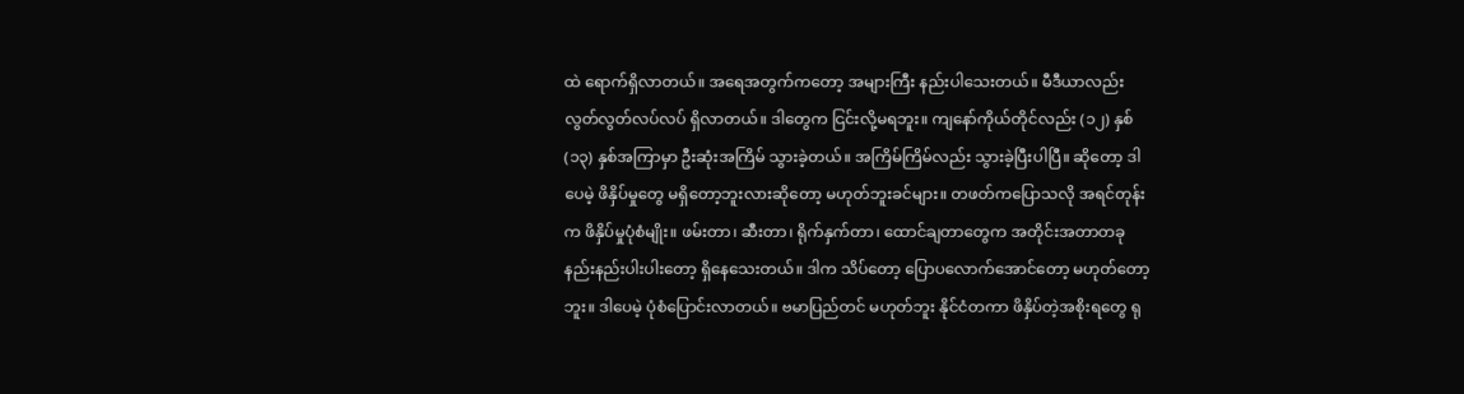ထဲ ရောက်ရှိလာတယ်။ အရေအတွက်ကတော့ အများကြီး နည်းပါသေးတယ်။ မီဒီယာလည်း လွတ်လွတ်လပ်လပ် ရှိလာတယ်။ ဒါတွေက ငြင်းလို့မရဘူး။ ကျနော်ကိုယ်တိုင်လည်း (၁၂) နှစ် (၁၃) နှစ်အကြာမှာ ဦးဆုံးအကြိမ် သွားခဲ့တယ်။ အကြိမ်ကြိမ်လည်း သွားခဲ့ပြီးပါပြီ။ ဆိုတော့ ဒါပေမဲ့ ဖိနှိပ်မှုတွေ မရှိတော့ဘူးလားဆိုတော့ မဟုတ်ဘူးခင်များ။ တဖတ်ကပြောသလို အရင်တုန်းက ဖိနှိပ်မှုပုံစံမျိုး။ ဖမ်းတာ၊ ဆီးတာ၊ ရိုက်နှက်တာ၊ ထောင်ချတာတွေက အတိုင်းအတာတခု နည်းနည်းပါးပါးတော့ ရှိနေသေးတယ်။ ဒါက သိပ်တော့ ပြောပလောက်အောင်တော့ မဟုတ်တော့ဘူး။ ဒါပေမဲ့ ပုံစံပြောင်းလာတယ်။ ဗမာပြည်တင် မဟုတ်ဘူး နိုင်ငံတကာ ဖိနှိပ်တဲ့အစိုးရတွေ ရု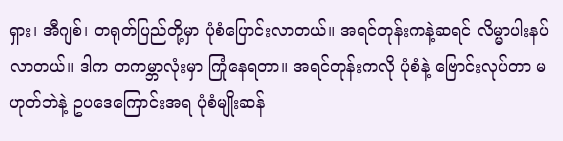ရှား၊ အီဂျစ်၊ တရုတ်ပြည်တို့မှာ ပုံစံပြောင်းလာတယ်။ အရင်တုန်းကနဲ့ဆရင် လိမ္မာပါးနပ်လာတယ်။ ဒါက တကမ္ဘာလုံးမှာ ကြုံနေရတာ။ အရင်တုန်းကလို ပုံစံနဲ့ ဗြောင်းလုပ်တာ မဟုတ်ဘဲနဲ့ ဥပဒေကြောင်းအရ ပုံစံမျိုးဆန်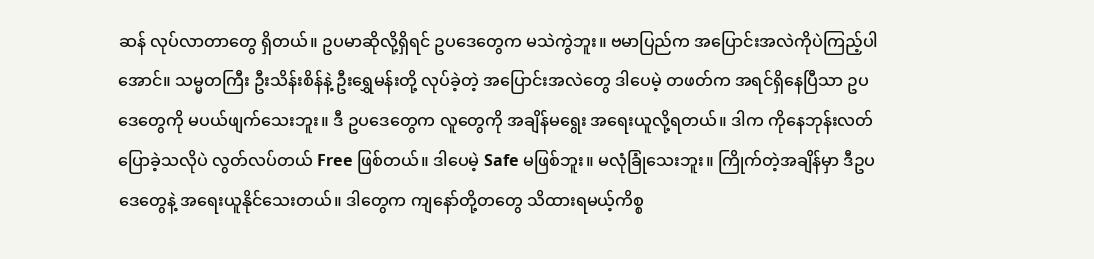ဆန် လုပ်လာတာတွေ ရှိတယ်။ ဥပမာဆိုလို့ရှိရင် ဥပဒေတွေက မသဲကွဲဘူး။ ဗမာပြည်က အပြောင်းအလဲကိုပဲကြည့်ပါအောင်။ သမ္မတကြီး ဦးသိန်းစိန်နဲ့ ဦးရွှေမန်းတို့ လုပ်ခဲ့တဲ့ အပြောင်းအလဲတွေ ဒါပေမဲ့ တဖတ်က အရင်ရှိနေပြီသာ ဥပဒေတွေကို မပယ်ဖျက်သေးဘူး။ ဒီ ဥပဒေတွေက လူတွေကို အချိန်မရွေး အရေးယူလို့ရတယ်။ ဒါက ကိုနေဘုန်းလတ် ပြောခဲ့သလိုပဲ လွတ်လပ်တယ် Free ဖြစ်တယ်။ ဒါပေမဲ့ Safe မဖြစ်ဘူး။ မလုံခြုံသေးဘူး။ ကြိုက်တဲ့အချိန်မှာ ဒီဥပဒေတွေနဲ့ အရေးယူနိုင်သေးတယ်။ ဒါတွေက ကျနော်တို့တတွေ သိထားရမယ့်ကိစ္စ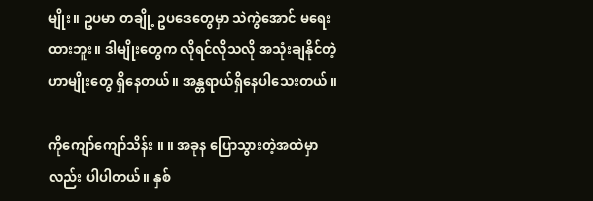မျိုး။ ဥပမာ တချို့ ဥပဒေတွေမှာ သဲကွဲအောင် မရေးထားဘူး။ ဒါမျိုးတွေက လိုရင်လိုသလို အသုံးချနိုင်တဲ့ဟာမျိုးတွေ ရှိနေတယ်။ အန္တရာယ်ရှိနေပါသေးတယ်။

ကိုကျော်ကျော်သိန်း ။ ။ အခုန ပြောသွားတဲ့အထဲမှာလည်း ပါပါတယ်။ နှစ်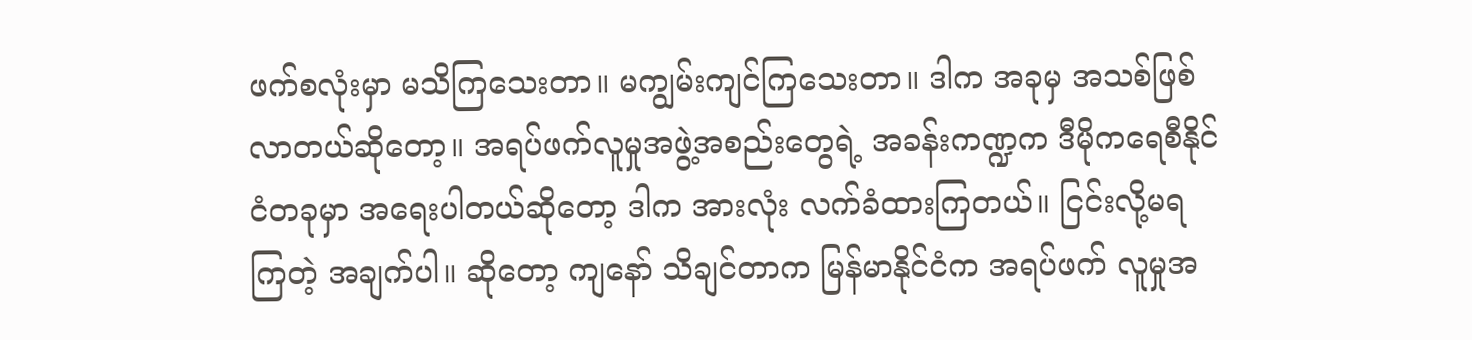ဖက်စလုံးမှာ မသိကြသေးတာ။ မကျွမ်းကျင်ကြသေးတာ။ ဒါက အခုမှ အသစ်ဖြစ်လာတယ်ဆိုတော့။ အရပ်ဖက်လူမှုအဖွဲ့အစည်းတွေရဲ့ အခန်းကဏ္ဍက ဒီမိုကရေစီနိုင်ငံတခုမှာ အရေးပါတယ်ဆိုတော့ ဒါက အားလုံး လက်ခံထားကြတယ်။ ငြင်းလို့မရကြတဲ့ အချက်ပါ။ ဆိုတော့ ကျနော် သိချင်တာက မြန်မာနိုင်ငံက အရပ်ဖက် လူမှုအ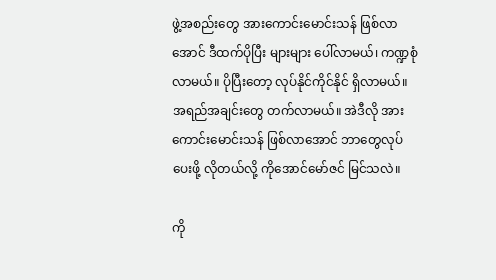ဖွဲ့အစည်းတွေ အားကောင်းမောင်းသန် ဖြစ်လာအောင် ဒီထက်ပိုပြီး များများ ပေါ်လာမယ်၊ ကဏ္ဍစုံလာမယ်။ ပိုပြီးတော့ လုပ်နိုင်ကိုင်နိုင် ရှိလာမယ်။ အရည်အချင်းတွေ တက်လာမယ်။ အဲဒီလို အားကောင်းမောင်းသန် ဖြစ်လာအောင် ဘာတွေလုပ်ပေးဖို့ လိုတယ်လို့ ကိုအောင်မော်ဇင် မြင်သလဲ။

ကို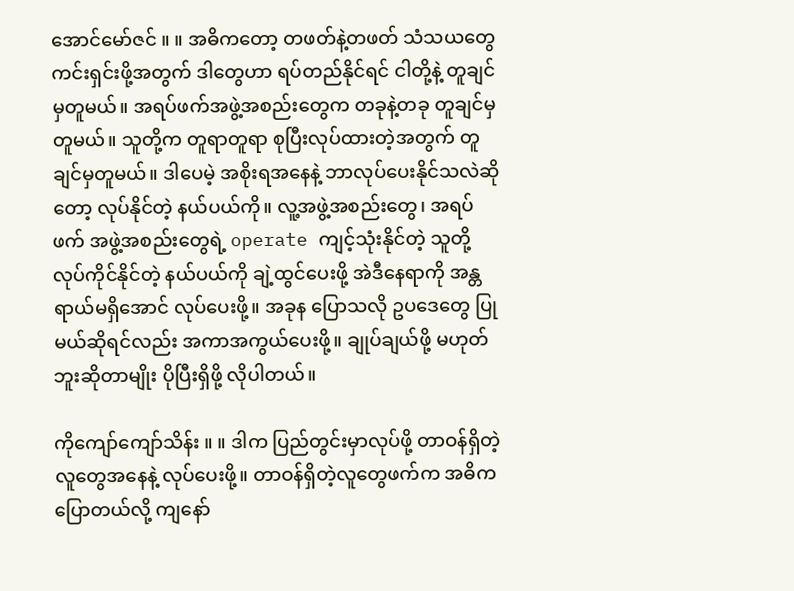အောင်မော်ဇင် ။ ။ အဓိကတော့ တဖတ်နဲ့တဖတ် သံသယတွေ ကင်းရှင်းဖို့အတွက် ဒါတွေဟာ ရပ်တည်နိုင်ရင် ငါတို့နဲ့ တူချင်မှတူမယ်။ အရပ်ဖက်အဖွဲ့အစည်းတွေက တခုနဲ့တခု တူချင်မှတူမယ်။ သူတို့က တူရာတူရာ စုပြီးလုပ်ထားတဲ့အတွက် တူချင်မှတူမယ်။ ဒါပေမဲ့ အစိုးရအနေနဲ့ ဘာလုပ်ပေးနိုင်သလဲဆိုတော့ လုပ်နိုင်တဲ့ နယ်ပယ်ကို။ လူ့အဖွဲ့အစည်းတွေ၊ အရပ်ဖက် အဖွဲ့အစည်းတွေရဲ့ operate ကျင့်သုံးနိုင်တဲ့ သူတို့ လုပ်ကိုင်နိုင်တဲ့ နယ်ပယ်ကို ချဲ့ထွင်ပေးဖို့ အဲဒီနေရာကို အန္တရာယ်မရှိအောင် လုပ်ပေးဖို့။ အခုန ပြောသလို ဥပဒေတွေ ပြုမယ်ဆိုရင်လည်း အကာအကွယ်ပေးဖို့။ ချုပ်ချယ်ဖို့ မဟုတ်ဘူးဆိုတာမျိုး ပိုပြီးရှိဖို့ လိုပါတယ်။

ကိုကျော်ကျော်သိန်း ။ ။ ဒါက ပြည်တွင်းမှာလုပ်ဖို့ တာဝန်ရှိတဲ့လူတွေအနေနဲ့ လုပ်ပေးဖို့။ တာဝန်ရှိတဲ့လူတွေဖက်က အဓိကပြောတယ်လို့ ကျနော်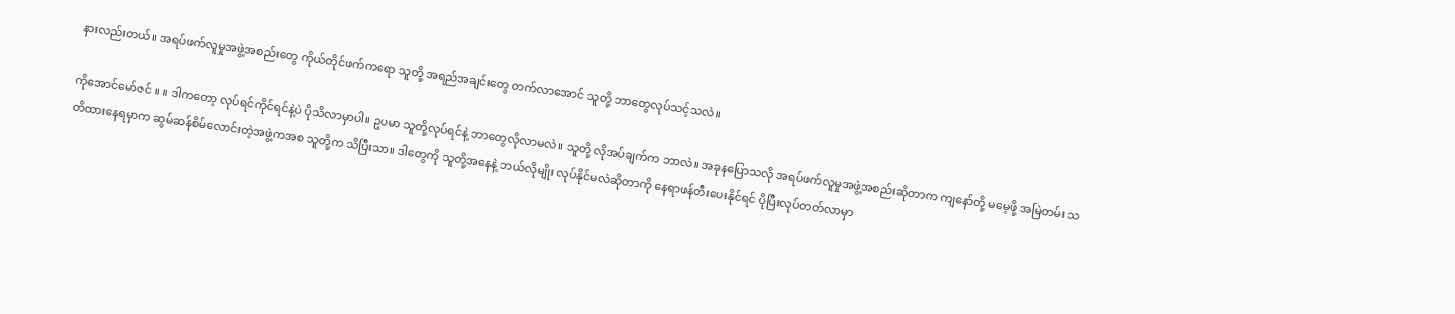နားလည်းတယ်။ အရပ်ဖက်လူမှုအဖွဲ့အစည်းတွေ ကိုယ်တိုင်ဖက်ကရော သူတို့ အရည်အချင်းတွေ တက်လာအောင် သူတို့ ဘာတွေလုပ်သင့်သလဲ။

ကိုအောင်မော်ဇင် ။ ။ ဒါကတော့ လုပ်ရင်ကိုင်ရင်နဲ့ပဲ ပိုသိလာမှာပါ။ ဥပမာ သူတို့လုပ်ရင်နဲ့ ဘာတွေလိုလာမလဲ။ သူတို့ လိုအပ်ချက်က ဘာလဲ။ အခုနပြောသလို အရပ်ဖက်လူမှုအဖွဲ့အစည်းဆိုတာက ကျနော်တို့ မမေ့ဖို့ အမြဲတမ်း သတိထားနေရမှာက ဆွမ်ဆန်စိမ်လောင်းတဲ့အဖွဲ့ကအစ သူတို့က သိပြီးသာ။ ဒါတွေကို သူတို့အနေနဲ့ ဘယ်လိုမျိုး လုပ်နိုင်မလဲဆိုတာကို နေရာဖန်တီးပေးနိုင်ရင် ပိုပြီးလုပ်တတ်လာမှာ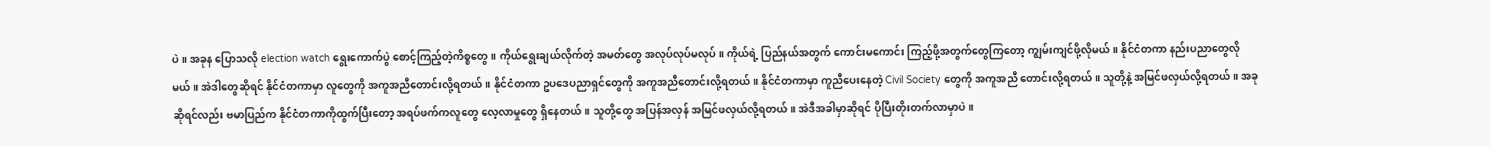ပဲ။ အခုန ပြောသလို election watch ရွေးကောက်ပွဲ စောင့်ကြည့်တဲ့ကိစ္စတွေ။ ကိုယ်ရွေးချယ်လိုက်တဲ့ အမတ်တွေ အလုပ်လုပ်မလုပ်။ ကိုယ်ရဲ့ ပြည်နယ်အတွက် ကောင်းမကောင်း ကြည့်ဖို့အတွက်တွေကြတော့ ကျွမ်းကျင်ဖို့လိုမယ်။ နိုင်ငံတကာ နည်းပညာတွေလိုမယ်။ အဲဒါတွေဆိုရင် နိုင်ငံတကာမှာ လူတွေကို အကူအညီတောင်းလို့ရတယ်။ နိုင်ငံတကာ ဥပဒေပညာရှင်တွေကို အကူအညီတောင်းလို့ရတယ်။ နိုင်ငံတကာမှာ ကူညီပေးနေတဲ့ Civil Society တွေကို အကူအညီ တောင်းလို့ရတယ်။ သူတို့နဲ့ အမြင်ဖလှယ်လို့ရတယ်။ အခုဆိုရင်လည်း ဗမာပြည်က နိုင်ငံတကာကိုထွက်ပြီးတော့ အရပ်ဖက်ကလူတွေ လေ့လာမှုတွေ ရှိနေတယ်။ သူတို့တွေ အပြန်အလှန် အမြင်ဖလှယ်လို့ရတယ်။ အဲဒီအခါမှာဆိုရင် ပိုပြီးတိုးတက်လာမှာပဲ။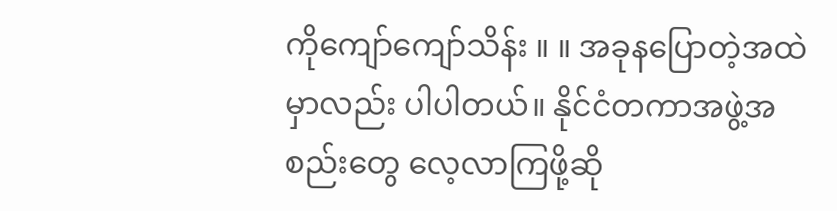ကိုကျော်ကျော်သိန်း ။ ။ အခုနပြောတဲ့အထဲမှာလည်း ပါပါတယ်။ နိုင်ငံတကာအဖွဲ့အစည်းတွေ လေ့လာကြဖို့ဆို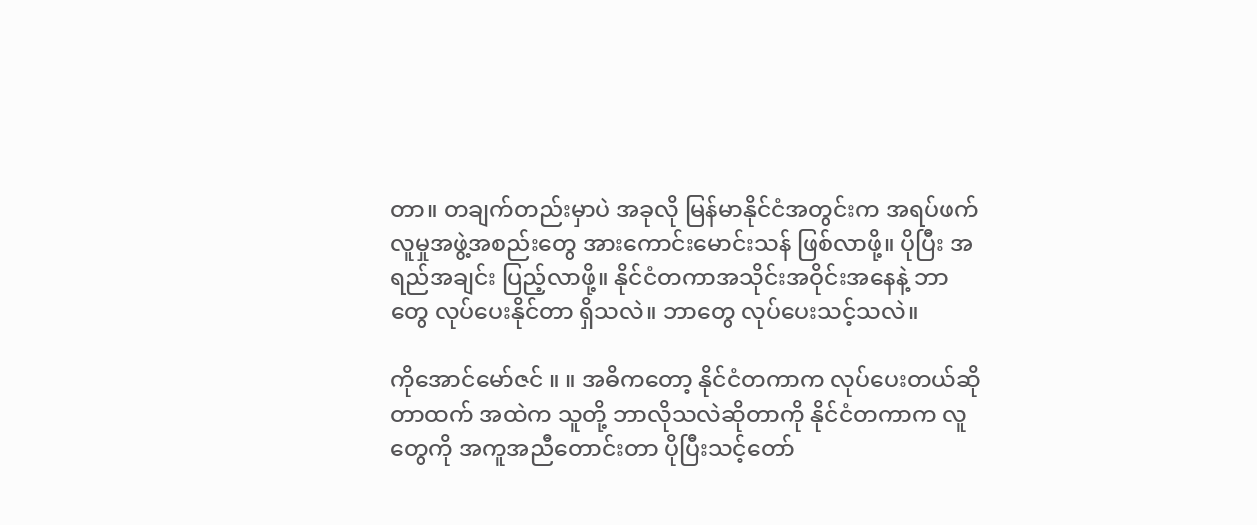တာ။ တချက်တည်းမှာပဲ အခုလို မြန်မာနိုင်ငံအတွင်းက အရပ်ဖက်လူမှုအဖွဲ့အစည်းတွေ အားကောင်းမောင်းသန် ဖြစ်လာဖို့။ ပိုပြီး အရည်အချင်း ပြည့်လာဖို့။ နိုင်ငံတကာအသိုင်းအဝိုင်းအနေနဲ့ ဘာတွေ လုပ်ပေးနိုင်တာ ရှိသလဲ။ ဘာတွေ လုပ်ပေးသင့်သလဲ။

ကိုအောင်မော်ဇင် ။ ။ အဓိကတော့ နိုင်ငံတကာက လုပ်ပေးတယ်ဆိုတာထက် အထဲက သူတို့ ဘာလိုသလဲဆိုတာကို နိုင်ငံတကာက လူတွေကို အကူအညီတောင်းတာ ပိုပြီးသင့်တော်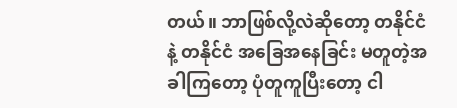တယ်။ ဘာဖြစ်လို့လဲဆိုတော့ တနိုင်ငံနဲ့ တနိုင်ငံ အခြေအနေခြင်း မတူတဲ့အခါကြတော့ ပုံတူကူပြီးတော့ ငါ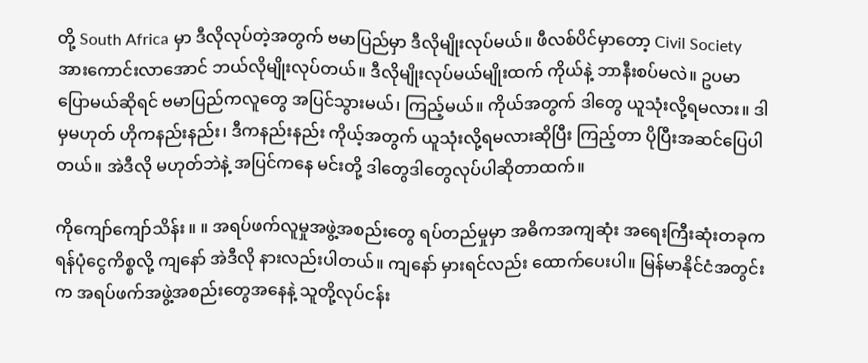တို့ South Africa မှာ ဒီလိုလုပ်တဲ့အတွက် ဗမာပြည်မှာ ဒီလိုမျိုးလုပ်မယ်။ ဖီလစ်ပိင်မှာတော့ Civil Society အားကောင်းလာအောင် ဘယ်လိုမျိုးလုပ်တယ်။ ဒီလိုမျိုးလုပ်မယ်မျိုးထက် ကိုယ်နဲ့ ဘာနီးစပ်မလဲ။ ဥပမာပြောမယ်ဆိုရင် ဗမာပြည်ကလူတွေ အပြင်သွားမယ်၊ ကြည့်မယ်။ ကိုယ်အတွက် ဒါတွေ ယူသုံးလို့ရမလား။ ဒါမှမဟုတ် ဟိုကနည်းနည်း၊ ဒီကနည်းနည်း ကိုယ့်အတွက် ယူသုံးလို့ရမလားဆိုပြီး ကြည့်တာ ပိုပြီးအဆင်ပြေပါတယ်။ အဲဒီလို မဟုတ်ဘဲနဲ့ အပြင်ကနေ မင်းတို့ ဒါတွေဒါတွေလုပ်ပါဆိုတာထက်။

ကိုကျော်ကျော်သိန်း ။ ။ အရပ်ဖက်လူမှုအဖွဲ့အစည်းတွေ ရပ်တည်မှုမှာ အဓိကအကျဆုံး အရေးကြီးဆုံးတခုက ရန်ပုံငွေကိစ္စလို့ ကျနော် အဲဒီလို နားလည်းပါတယ်။ ကျနော် မှားရင်လည်း ထောက်ပေးပါ။ မြန်မာနိုင်ငံအတွင်းက အရပ်ဖက်အဖွဲ့အစည်းတွေအနေနဲ့ သူတို့လုပ်ငန်း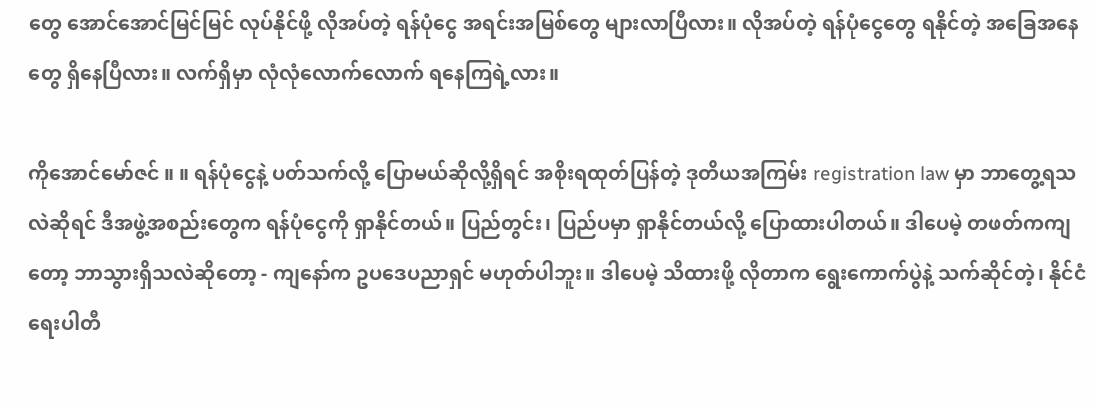တွေ အောင်အောင်မြင်မြင် လုပ်နိုင်ဖို့ လိုအပ်တဲ့ ရန်ပုံငွေ အရင်းအမြစ်တွေ များလာပြီလား။ လိုအပ်တဲ့ ရန်ပုံငွေတွေ ရနိုင်တဲ့ အခြေအနေတွေ ရှိနေပြီလား။ လက်ရှိမှာ လုံလုံလောက်လောက် ရနေကြရဲ့လား။

ကိုအောင်မော်ဇင် ။ ။ ရန်ပုံငွေနဲ့ ပတ်သက်လို့ ပြောမယ်ဆိုလို့ရှိရင် အစိုးရထုတ်ပြန်တဲ့ ဒုတိယအကြမ်း registration law မှာ ဘာတွေ့ရသလဲဆိုရင် ဒီအဖွဲ့အစည်းတွေက ရန်ပုံငွေကို ရှာနိုင်တယ်။ ပြည်တွင်း၊ ပြည်ပမှာ ရှာနိုင်တယ်လို့ ပြောထားပါတယ်။ ဒါပေမဲ့ တဖတ်ကကျတော့ ဘာသွားရှိသလဲဆိုတော့ - ကျနော်က ဥပဒေပညာရှင် မဟုတ်ပါဘူး။ ဒါပေမဲ့ သိထားဖို့ လိုတာက ရွေးကောက်ပွဲနဲ့ သက်ဆိုင်တဲ့၊ နိုင်ငံရေးပါတီ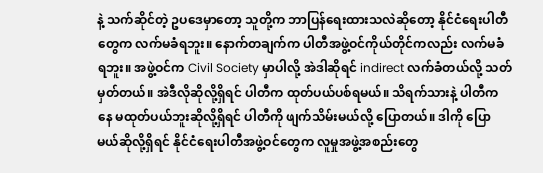နဲ့ သက်ဆိုင်တဲ့ ဥပဒေမှာတော့ သူတို့က ဘာပြန်ရေးထားသလဲဆိုတော့ နိုင်ငံရေးပါတီတွေက လက်မခံရဘူး။ နောက်တချက်က ပါတီအဖွဲ့ဝင်ကိုယ်တိုင်ကလည်း လက်မခံရဘူး။ အဖွဲ့ဝင်က Civil Society မှာပါလို့ အဲဒါဆိုရင် indirect လက်ခံတယ်လို့ သတ်မှတ်တယ်။ အဲဒီလိုဆိုလို့ရှိရင် ပါတီက ထုတ်ပယ်ပစ်ရမယ်။ သိရက်သားနဲ့ ပါတီကနေ မထုတ်ပယ်ဘူးဆိုလို့ရှိရင် ပါတီကို ဖျက်သိမ်းမယ်လို့ ပြောတယ်။ ဒါကို ပြောမယ်ဆိုလို့ရှိရင် နိုင်ငံရေးပါတီအဖွဲ့ဝင်တွေက လူမှုအဖွဲ့အစည်းတွေ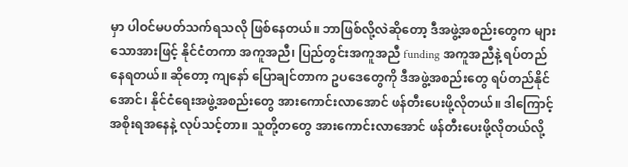မှာ ပါဝင်မပတ်သက်ရသလို ဖြစ်နေတယ်။ ဘာဖြစ်လို့လဲဆိုတော့ ဒီအဖွဲ့အစည်းတွေက များသောအားဖြင့် နိုင်ငံတကာ အကူအညီ၊ ပြည်တွင်းအကူအညီ funding အကူအညီနဲ့ ရပ်တည်နေရတယ်။ ဆိုတော့ ကျနော် ပြောချင်တာက ဥပဒေတွေကို ဒီအဖွဲ့အစည်းတွေ ရပ်တည်နိုင်အောင်၊ နိုင်ငံရေးအဖွဲ့အစည်းတွေ အားကောင်းလာအောင် ဖန်တီးပေးဖို့လိုတယ်။ ဒါကြောင့် အစိုးရအနေနဲ့ လုပ်သင့်တာ။ သူတို့တတွေ အားကောင်းလာအောင် ဖန်တီးပေးဖို့လိုတယ်လို့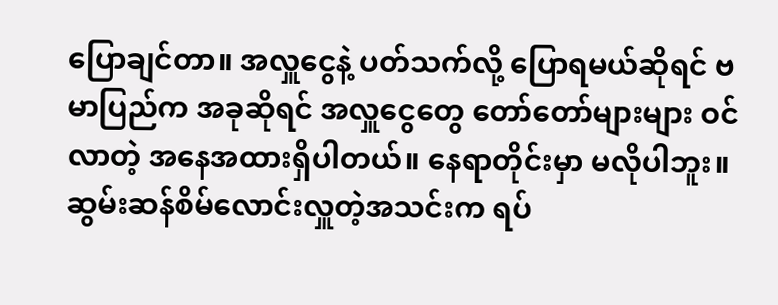ပြောချင်တာ။ အလှူငွေနဲ့ ပတ်သက်လို့ ပြောရမယ်ဆိုရင် ဗမာပြည်က အခုဆိုရင် အလှူငွေတွေ တော်တော်များများ ဝင်လာတဲ့ အနေအထားရှိပါတယ်။ နေရာတိုင်းမှာ မလိုပါဘူး။ ဆွမ်းဆန်စိမ်လောင်းလှူတဲ့အသင်းက ရပ်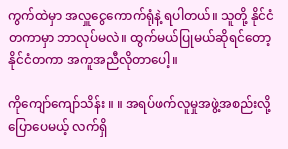ကွက်ထဲမှာ အလှူငွေကောက်ရုံနဲ့ ရပါတယ်။ သူတို့ နိုင်ငံတကာမှာ ဘာလုပ်မလဲ။ ထွက်မယ်ပြုမယ်ဆိုရင်တော့ နိုင်ငံတကာ အကူအညီလိုတာပေါ့။

ကိုကျော်ကျော်သိန်း ။ ။ အရပ်ဖက်လူမှုအဖွဲ့အစည်းလို့ ပြောပေမယ့် လက်ရှိ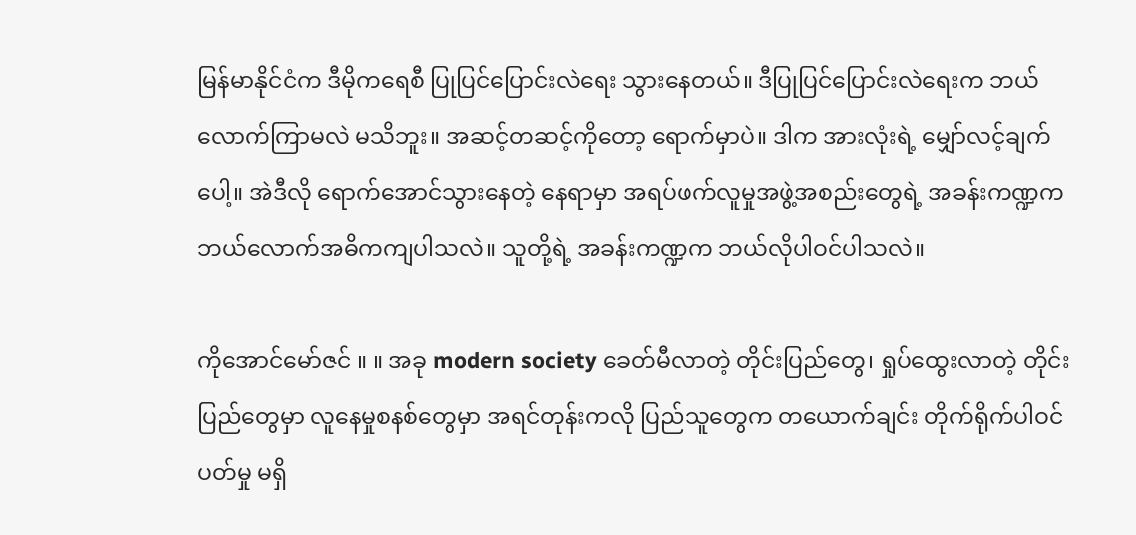မြန်မာနိုင်ငံက ဒီမိုကရေစီ ပြုပြင်ပြောင်းလဲရေး သွားနေတယ်။ ဒီပြုပြင်ပြောင်းလဲရေးက ဘယ်လောက်ကြာမလဲ မသိဘူး။ အဆင့်တဆင့်ကိုတော့ ရောက်မှာပဲ။ ဒါက အားလုံးရဲ့ မျှော်လင့်ချက်ပေါ့။ အဲဒီလို ရောက်အောင်သွားနေတဲ့ နေရာမှာ အရပ်ဖက်လူမှုအဖွဲ့အစည်းတွေရဲ့ အခန်းကဏ္ဍက ဘယ်လောက်အဓိကကျပါသလဲ။ သူတို့ရဲ့ အခန်းကဏ္ဍက ဘယ်လိုပါဝင်ပါသလဲ။

ကိုအောင်မော်ဇင် ။ ။ အခု modern society ခေတ်မီလာတဲ့ တိုင်းပြည်တွေ၊ ရှုပ်ထွေးလာတဲ့ တိုင်းပြည်တွေမှာ လူနေမှုစနစ်တွေမှာ အရင်တုန်းကလို ပြည်သူတွေက တယောက်ချင်း တိုက်ရိုက်ပါဝင်ပတ်မှု မရှိ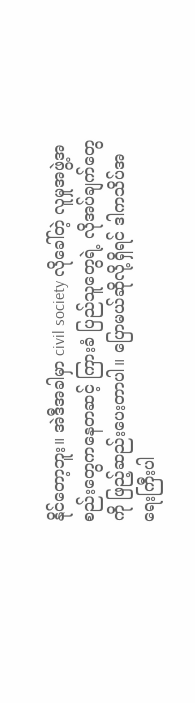နိုင်တော့ဘူး။ အဲဒီအခါမှာ civil society လိုခေါ်တဲ့ လူမှုအဖွဲ့အစည်းတွေကနေတဆင့် ကြားခံ ပြည်သူတွေရဲ့ လိုအပ်ချက်တွေကို ဖြည့်ဆည်းပေးတာပါ။ ပြောမယ်ဆိုလို့ရှိရင် ဒါကသိပ်အရေးကြီးပါ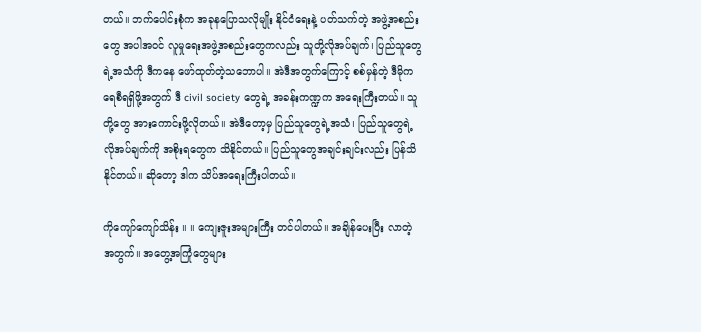တယ်။ ဘက်ပေါင်းစုံက အခုနပြောသလိုမျိုး နိုင်ငံရေးနဲ့ ပတ်သက်တဲ့ အဖွဲ့အစည်းတွေ အပါအဝင် လူမှုရေးအဖွဲ့အစည်းတွေကလည်း သူတို့လိုအပ်ချက်၊ ပြည်သူတွေရဲ့အသံကို ဒီကနေ ဖော်ထုတ်တဲ့သဘောပါ။ အဲဒီအတွက်ကြောင့် စစ်မှန်တဲ့ ဒီမိုကရေစီရရှိဖို့အတွက် ဒီ civil society တွေရဲ့ အခန်းကဏ္ဍက အရေးကြီးတယ်။ သူတို့တွေ အားကောင်းဖို့လိုတယ်။ အဲဒီတော့မှ ပြည်သူတွေရဲ့အသံ၊ ပြည်သူတွေရဲ့ လိုအပ်ချက်ကို အစိုးရတွေက သိနိုင်တယ်။ ပြည်သူတွေအချင်းချင်းလည်း ပြန်သိနိုင်တယ်။ ဆိုတော့ ဒါက သိပ်အရေးကြီးပါတယ်။

ကိုကျော်ကျော်သိန်း ။ ။ ကျေးဇူးအများကြီး တင်ပါတယ်။ အချိန်ပေးပြီး လာတဲ့အတွက်။ အတွေ့အကြုံတွေများ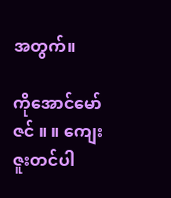အတွက်။

ကိုအောင်မော်ဇင် ။ ။ ကျေးဇူးတင်ပါ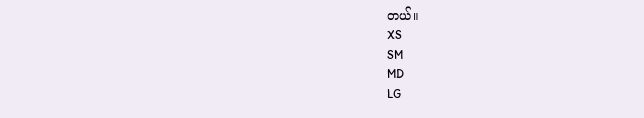တယ်။
XS
SM
MD
LG